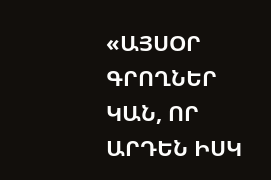«ԱՅՍՕՐ ԳՐՈՂՆԵՐ ԿԱՆ, ՈՐ ԱՐԴԵՆ ԻՍԿ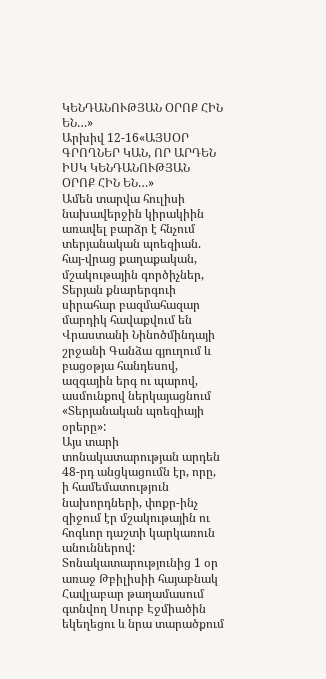ԿԵՆԴԱՆՈՒԹՅԱՆ ՕՐՈՔ ՀԻՆ ԵՆ…»
Արխիվ 12-16«ԱՅՍՕՐ ԳՐՈՂՆԵՐ ԿԱՆ, ՈՐ ԱՐԴԵՆ ԻՍԿ ԿԵՆԴԱՆՈՒԹՅԱՆ ՕՐՈՔ ՀԻՆ ԵՆ…»
Ամեն տարվա հուլիսի նախավերջին կիրակիին առավել բարձր է հնչում տերյանական պոեզիան. հայ-վրաց քաղաքական, մշակութային գործիչներ, Տերյան քնարերգուի սիրահար բազմահազար մարդիկ հավաքվում են Վրաստանի Նինոծմինդայի շրջանի Գանձա գյուղում և բացօթյա հանդեսով, ազգային երգ ու պարով, ասմունքով ներկայացնում «Տերյանական պոեզիայի օրերը»:
Այս տարի տոնակատարության արդեն 48-րդ անցկացումն էր, որը, ի համեմատություն նախորդների, փոքր-ինչ զիջում էր մշակութային ու հոգևոր դաշտի կարկառուն անուններով:
Տոնակատարությունից 1 օր առաջ Թբիլիսիի հայաբնակ Հավլաբար թաղամասում գտնվող Սուրբ Էջմիածին եկեղեցու և նրա տարածքում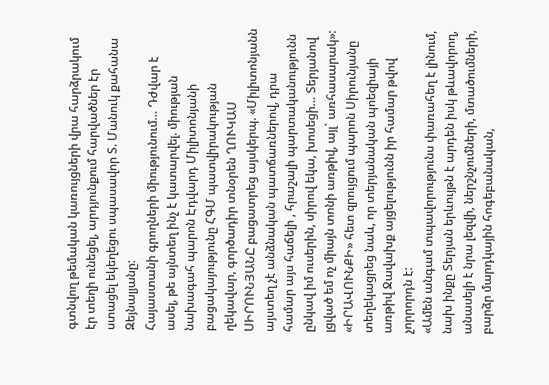գտնվող թեմական կառույցների վրա հարձրակում էր տեղի ունեցել, արդյունքում հարվածներ էր ստացել եկեղեցու սպասավոր Տ. Մանուկ քահանա Զեյնալյանը:
Հայաստանի գրողների միությունում… Դժվար է ասել, թե այնտեղ ինչ է կատարվել. միության նախագահ պարոն Էդվարդ Միլիտոնյանի բացակայությունը ՀԳՄ պատվիրակության ղեկավար, գործադիր տնօրեն ՂՈՒԿԱՍ ՍԻՐՈՒՆՅԱՆԸ բացատրեց այսկերպ. «Միլիտոնյանն այստեղ չէ անձնական պատճառներով, դրա համար այս հաճելի , հրաշալի պարտականությունն ընկավ իմ ուսերին, սիրով եկա, խոսեցի… Տերյանով լցված եմ ոչ միայն տոնի առթիվ, այլ` առհասարակ»:
«ԻՐԱՎՈՒՆՔԻ» հետ զրույցում պարոն Սիրունյանը տեղեկացրեց նաև, որ տերյանական պոեզիայի առթիվ Ջավախք այցելությունն իր համար թվով չորրորդն է:
«Ամեն անգամ տպավորությունս փառահեղ է լինում, նախ ինքը Տերյան երևույթն է արդեն իսկ թևավորող, անասելի է նրա լեզվի, ներշնչումների, մտածումների, բարձր մարդկային հոգեբանական,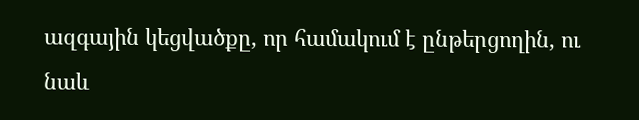ազգային կեցվածքը, որ համակում է ընթերցողին, ու նաև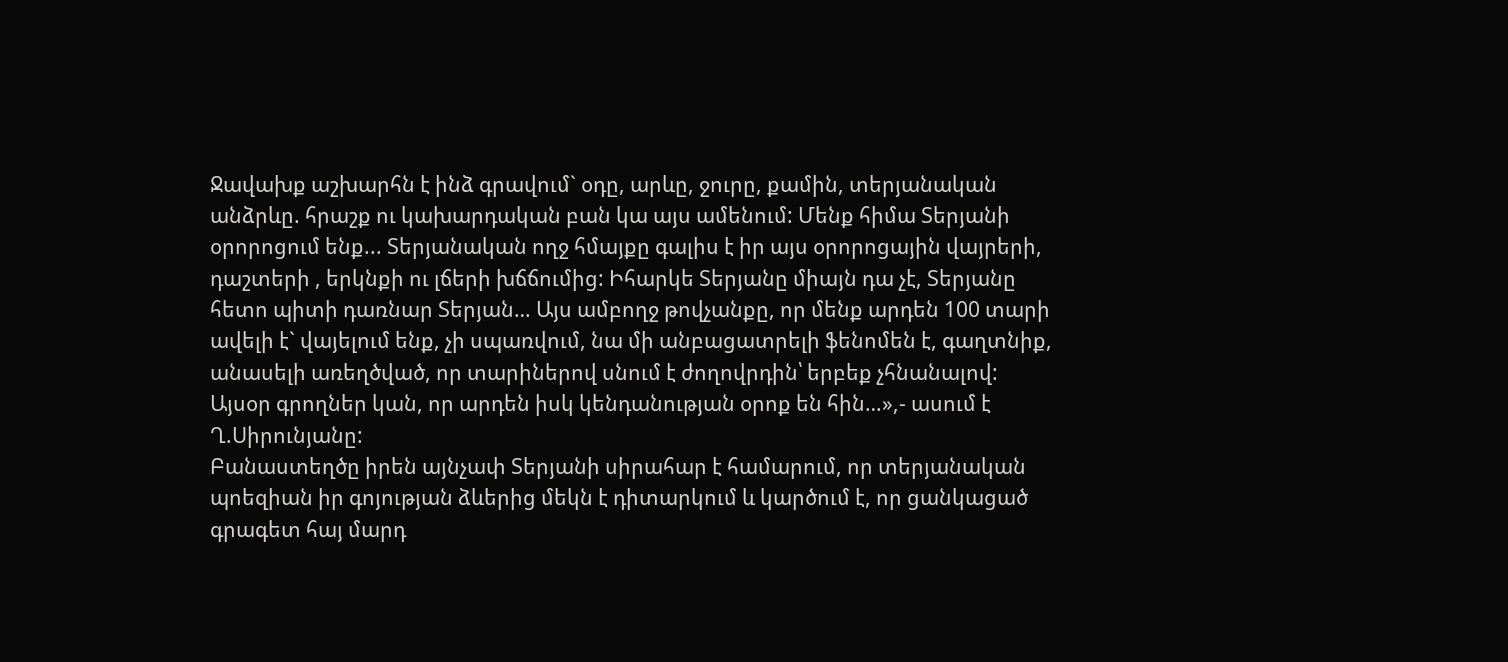Ջավախք աշխարհն է ինձ գրավում` օդը, արևը, ջուրը, քամին, տերյանական անձրևը. հրաշք ու կախարդական բան կա այս ամենում: Մենք հիմա Տերյանի օրորոցում ենք... Տերյանական ողջ հմայքը գալիս է իր այս օրորոցային վայրերի, դաշտերի , երկնքի ու լճերի խճճումից: Իհարկե Տերյանը միայն դա չէ, Տերյանը հետո պիտի դառնար Տերյան… Այս ամբողջ թովչանքը, որ մենք արդեն 100 տարի ավելի է` վայելում ենք, չի սպառվում, նա մի անբացատրելի ֆենոմեն է, գաղտնիք, անասելի առեղծված, որ տարիներով սնում է ժողովրդին՝ երբեք չհնանալով: Այսօր գրողներ կան, որ արդեն իսկ կենդանության օրոք են հին…»,- ասում է Ղ.Սիրունյանը:
Բանաստեղծը իրեն այնչափ Տերյանի սիրահար է համարում, որ տերյանական պոեզիան իր գոյության ձևերից մեկն է դիտարկում և կարծում է, որ ցանկացած գրագետ հայ մարդ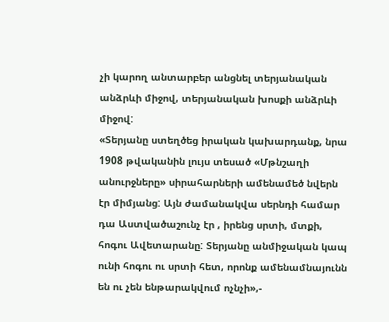չի կարող անտարբեր անցնել տերյանական անձրևի միջով, տերյանական խոսքի անձրևի միջով:
«Տերյանը ստեղծեց իրական կախարդանք, նրա 1908 թվականին լույս տեսած «Մթնշաղի անուրջները» սիրահարների ամենամեծ նվերն էր միմյանց: Այն ժամանակվա սերնդի համար դա Աստվածաշունչ էր , իրենց սրտի, մտքի, հոգու Ավետարանը: Տերյանը անմիջական կապ ունի հոգու ու սրտի հետ, որոնք ամենամնայունն են ու չեն ենթարակվում ոչնչի»,-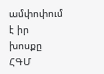ամփոփում է իր խոսքը ՀԳՄ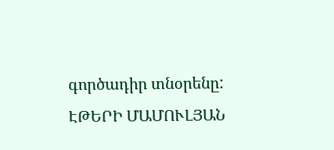գործադիր տնօրենը:
ԷԹԵՐԻ ՄԱՄՈՒԼՅԱՆ